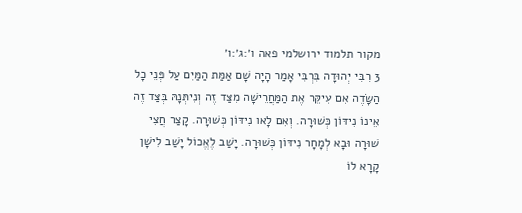מקור תלמוד ירושלמי פאה ו׳:ג׳:ו׳
3 רִבִּי יְהוּדָה בִּרְבִּי אָמַר הָיָה שָׁם אַמַּת הַמַּיִם עַל פְּנֵי כָל הַשָּׂדֶה אִם עִיקֵּר אֶת הַמַּחֲרֵישָׁה מִצַּד זֶה וְנִיתְּנָהּ בְּצַּד זֶה אֵינוֹ נִידּוֹן כְּשׁוּרָה. וְאִם לָאו נִידּוֹן כְּשׁוּרָה. קָצַר חֲצִי שׁוּרָה וּבָא לְמָחָר נִידּוֹן כְּשׁוּרָה. יָשַׁב לֶאֱכוֹל יָשַׁב לִישָׁן קָרָא לוֹ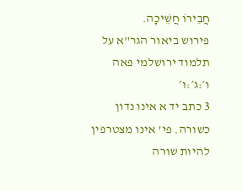חֲבֵירוֹ חֲשֵׁיכָה.
פירוש ביאור הגר"א על תלמוד ירושלמי פאה ו׳:ג׳:ו׳
3 כתב יד א אינו נדון כשורה. פי' אינו מצטרפין להיות שורה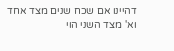דהיינו אם שכח שנים מצד אחד וא' מצד השני הוי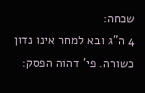שכחה:
4 ה"ג ובא למחר אינו נדון כשורה. פי' דהוה הפסק: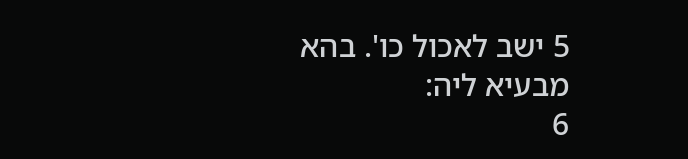5 ישב לאכול כו'. בהא מבעיא ליה:
6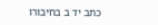כתב יד ב בחיבורו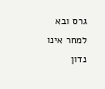גרס ובא למחר אינו נדון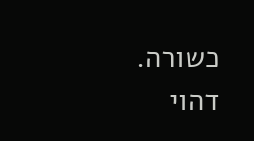כשורה. דהוי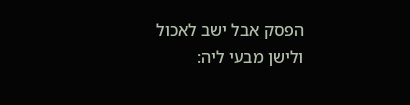הפסק אבל ישב לאכול ולישן מבעי ליה: